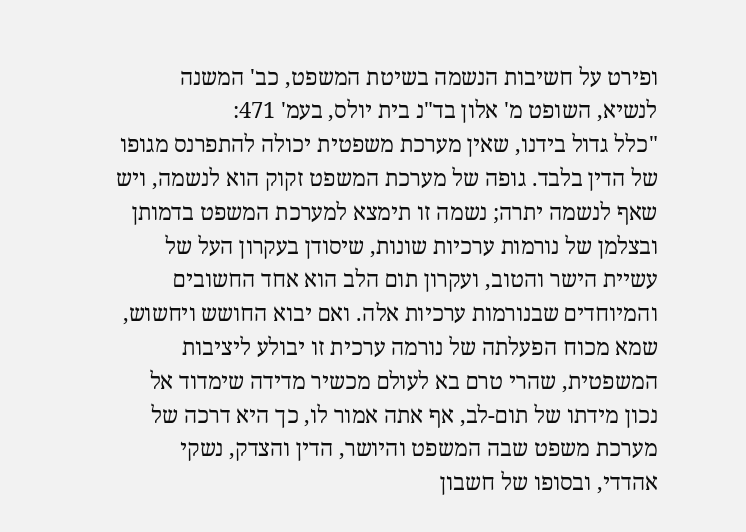ופירט על חשיבות הנשמה בשיטת המשפט, כב' המשנה לנשיא, השופט מ' אלון בד"נ בית יולס, בעמ' 471:
"כלל גדול בידנו, שאין מערכת משפטית יכולה להתפרנס מגופו של הדין בלבד. גופה של מערכת המשפט זקוק הוא לנשמה, ויש שאף לנשמה יתרה; נשמה זו תימצא למערכת המשפט בדמותן ובצלמן של נורמות ערכיות שונות, שיסודן בעקרון העל של עשיית הישר והטוב, ועקרון תום הלב הוא אחד החשובים והמיוחדים שבנורמות ערכיות אלה. ואם יבוא החושש ויחשוש, שמא מכוח הפעלתה של נורמה ערכית זו יבולע ליציבות המשפטית, שהרי טרם בא לעולם מכשיר מדידה שימדוד אל נכון מידתו של תום-לב, אף אתה אמור לו, כך היא דרכה של מערכת משפט שבה המשפט והיושר, הדין והצדק, נשקי אהדדי, ובסופו של חשבון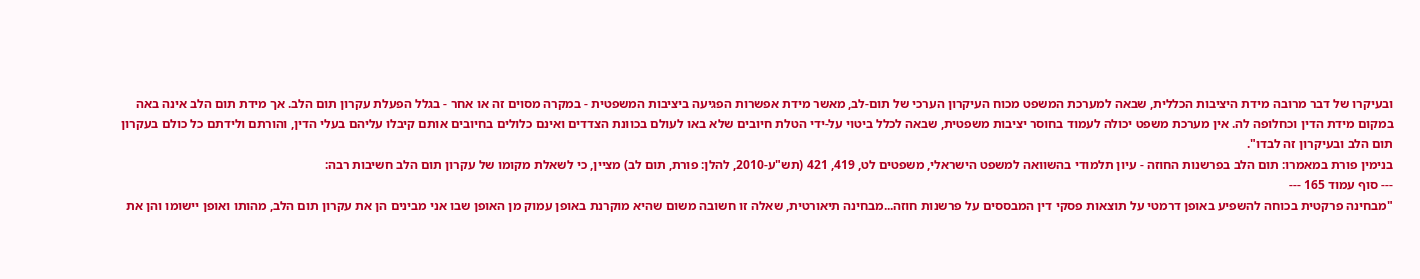ובעיקרו של דבר מרובה מידת היציבות הכללית, שבאה למערכת המשפט מכוח העיקרון הערכי של תום-לב, מאשר מידת אפשרות הפגיעה ביציבות המשפטית - במקרה מסוים זה או אחר - בגלל הפעלת עקרון תום הלב. אך מידת תום הלב אינה באה במקום מידת הדין וכחלופה לה. אין מערכת משפט יכולה לעמוד בחוסר יציבות משפטית, שבאה לכלל ביטוי על-ידי הטלת חיובים שלא באו לעולם בכוונת הצדדים ואינם כלולים בחיובים אותם קיבלו עליהם בעלי הדין, והורתם ולידתם כל כולם בעקרון תום הלב ובעיקרון זה לבדו".
בנימין פורת במאמרו: תום הלב בפרשנות החוזה - עיון תלמודי בהשוואה למשפט הישראלי, משפטים לט, 419, 421 (תש"ע-2010, להלן: פורת, תום לב) מציין, כי לשאלת מקומו של עקרון תום הלב חשיבות רבה:
--- סוף עמוד 165 ---
"מבחינה פרקטית בכוחה להשפיע באופן דרמטי על תוצאות פסקי דין המבססים על פרשנות חוזה...מבחינה תיאורטית, שאלה זו חשובה משום שהיא מוקרנת באופן עמוק מן האופן שבו אני מבינים הן את עקרון תום הלב, מהותו ואופן יישומו והן את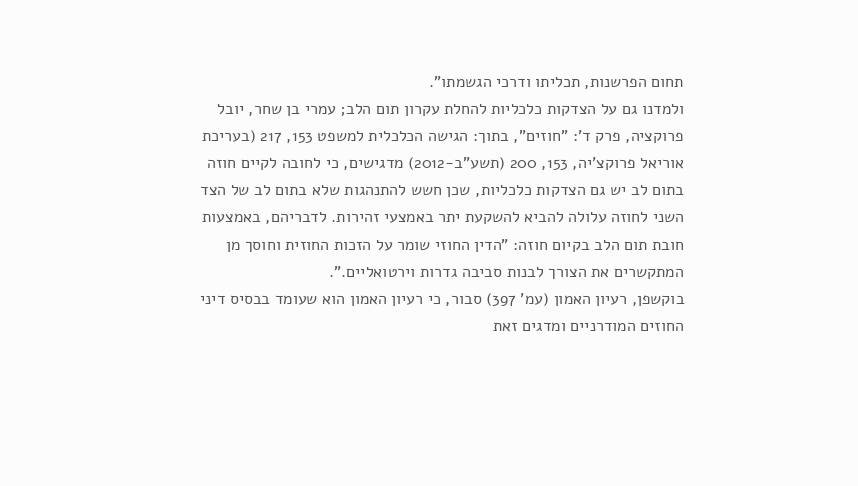תחום הפרשנות, תכליתו ודרכי הגשמתו".
ולמדנו גם על הצדקות כלכליות להחלת עקרון תום הלב; עמרי בן שחר, יובל פרוקציה, פרק ד': "חוזים", בתוך: הגישה הכלכלית למשפט 153, 217 (בעריכת אוריאל פרוקצ'יה, 153, 200 (תשע"ב-2012) מדגישים, כי לחובה לקיים חוזה בתום לב יש גם הצדקות כלכליות, שכן חשש להתנהגות שלא בתום לב של הצד השני לחוזה עלולה להביא להשקעת יתר באמצעי זהירות. לדבריהם, באמצעות חובת תום הלב בקיום חוזה: "הדין החוזי שומר על הזכות החוזית וחוסך מן המתקשרים את הצורך לבנות סביבה גדרות וירטואליים.".
בוקשפן, רעיון האמון (עמ' 397) סבור, כי רעיון האמון הוא שעומד בבסיס דיני החוזים המודרניים ומדגים זאת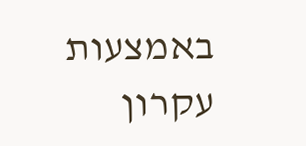באמצעות עקרון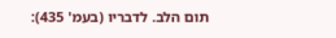תום הלב. לדבריו (בעמ' 435):